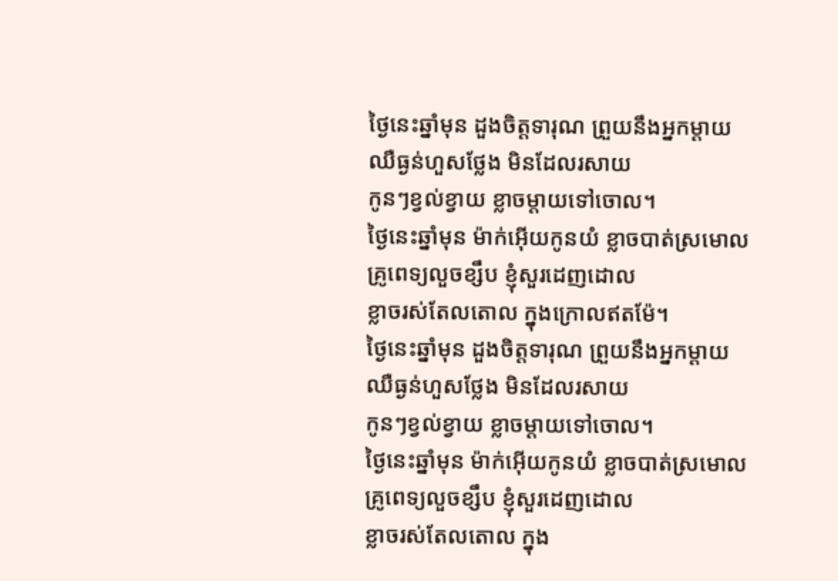ថ្ងៃនេះឆ្នាំមុន ដួងចិត្តទារុណ ព្រួយនឹងអ្នកម្ដាយ
ឈឺធ្ងន់ហួសថ្លែង មិនដែលរសាយ
កូនៗខ្វល់ខ្វាយ ខ្លាចម្ដាយទៅចោល។
ថ្ងៃនេះឆ្នាំមុន ម៉ាក់អ៊ើយកូនយំ ខ្លាចបាត់ស្រមោល
គ្រូពេទ្យលួចខ្សឹប ខ្ញុំសួរដេញដោល
ខ្លាចរស់តែលតោល ក្នុងក្រោលឥតម៉ែ។
ថ្ងៃនេះឆ្នាំមុន ដួងចិត្តទារុណ ព្រួយនឹងអ្នកម្ដាយ
ឈឺធ្ងន់ហួសថ្លែង មិនដែលរសាយ
កូនៗខ្វល់ខ្វាយ ខ្លាចម្ដាយទៅចោល។
ថ្ងៃនេះឆ្នាំមុន ម៉ាក់អ៊ើយកូនយំ ខ្លាចបាត់ស្រមោល
គ្រូពេទ្យលួចខ្សឹប ខ្ញុំសួរដេញដោល
ខ្លាចរស់តែលតោល ក្នុង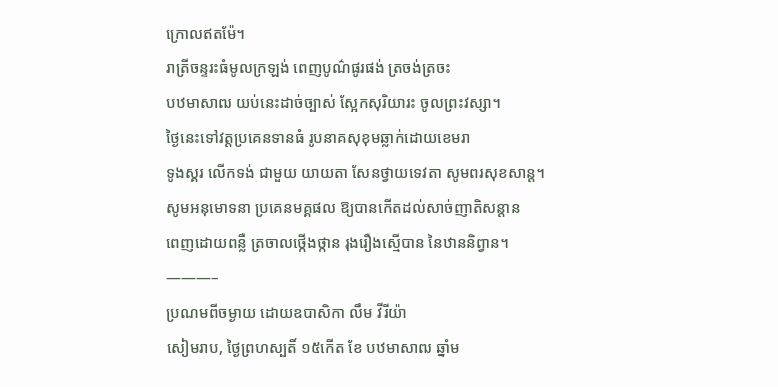ក្រោលឥតម៉ែ។
រាត្រីចន្ទរះធំមូលក្រឡង់ ពេញបូណ៌ផូរផង់ ត្រចង់ត្រចះ
បឋមាសាឍ យប់នេះដាច់ច្បាស់ ស្អែកសុរិយារះ ចូលព្រះវស្សា។
ថ្ងៃនេះទៅវត្តប្រគេនទានធំ រូបនាគសុខុមឆ្លាក់ដោយខេមរា
ទូងស្គរ លើកទង់ ជាមួយ យាយតា សែនថ្វាយទេវតា សូមពរសុខសាន្ដ។
សូមអនុមោទនា ប្រគេនមគ្គផល ឱ្យបានកើតដល់សាច់ញាតិសន្ដាន
ពេញដោយពន្លឺ ត្រចាលថ្កើងថ្កាន រុងរឿងស្មើបាន នៃឋាននិព្វាន។
———–
ប្រណមពីចម្ងាយ ដោយឧបាសិកា លឹម វីរីយ៉ា
សៀមរាប, ថ្ងៃព្រហស្បតិ៍ ១៥កើត ខែ បឋមាសាឍ ឆ្នាំម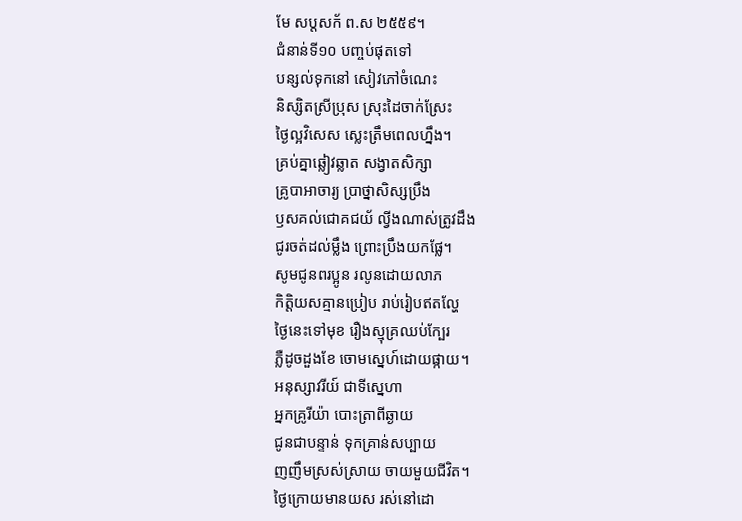មែ សប្ដសក័ ព.ស ២៥៥៩។
ជំនាន់ទី១០ បញ្ចប់ផុតទៅ
បន្សល់ទុកនៅ សៀវភៅចំណេះ
និស្សិតស្រីប្រុស ស្រុះដៃចាក់ស្រែះ
ថ្ងៃល្អវិសេស ស្លេះត្រឹមពេលហ្នឹង។
គ្រប់គ្នាឆ្លៀវឆ្លាត សង្វាតសិក្សា
គ្រូបាអាចារ្យ ប្រាថ្នាសិស្សប្រឹង
ឫសគល់ជោគជយ័ ល្វីងណាស់ត្រូវដឹង
ជូរចត់ដល់ម្លឹង ព្រោះប្រឹងយកផ្លែ។
សូមជូនពរប្អូន រលូនដោយលាភ
កិត្តិយសគ្មានប្រៀប រាប់រៀបឥតល្ហែ
ថ្ងៃនេះទៅមុខ រឿងស្មុគ្រឈប់ក្បែរ
ភ្លឺដូចដួងខែ ចោមស្នេហ៍ដោយផ្កាយ។
អនុស្សាវរីយ៍ ជាទីស្នេហា
អ្នកគ្រូរីយ៉ា បោះត្រាពីឆ្ងាយ
ជូនជាបន្ទាន់ ទុកគ្រាន់សប្បាយ
ញញឹមស្រស់ស្រាយ ចាយមួយជីវិត។
ថ្ងៃក្រោយមានយស រស់នៅដោ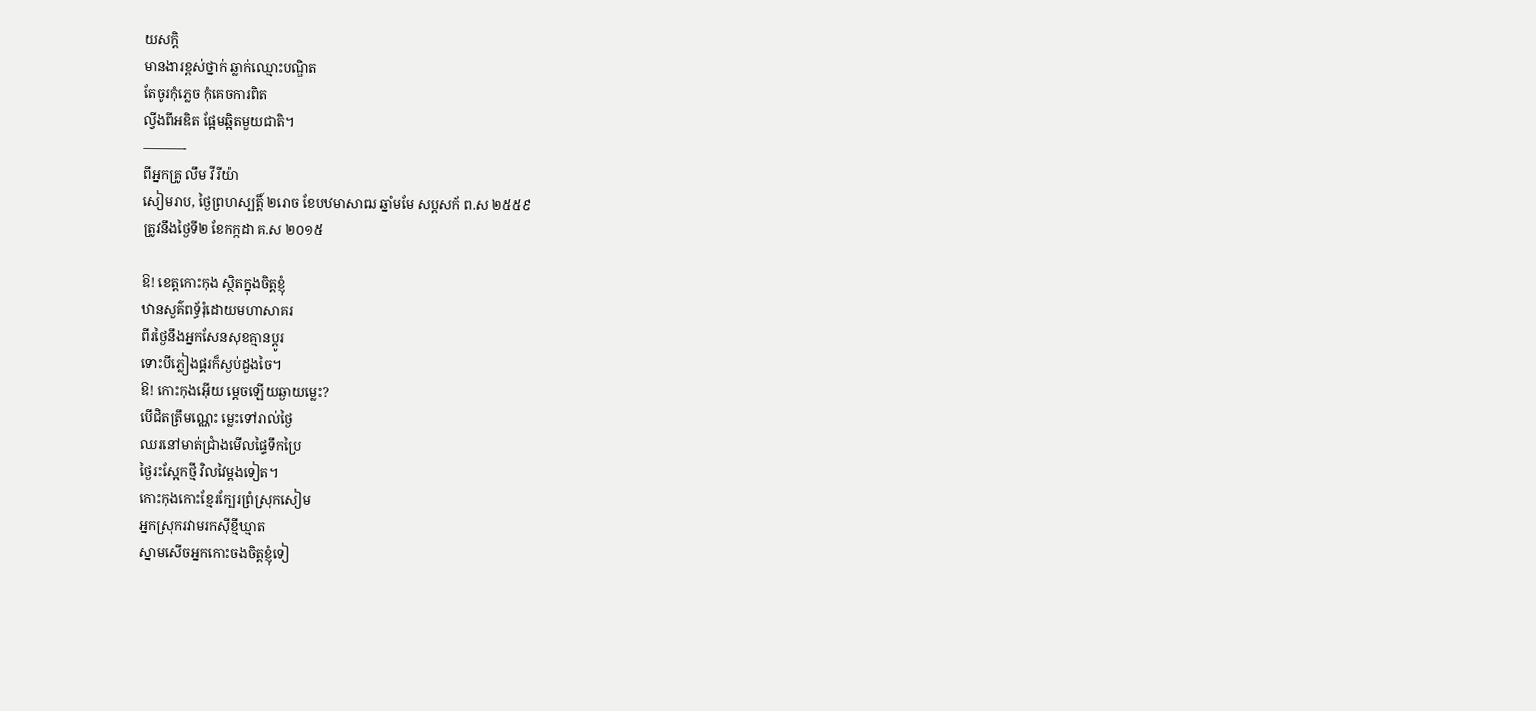យសក្ដិ
មានងារខ្ពស់ថ្នាក់ ឆ្លាក់ឈ្មោះបណ្ឌិត
តែចូរកុំភ្លេច កុំគេចការពិត
ល្វីងពីអឌិត ផ្អែមឆ្អិតមួយជាតិ។
———-
ពីអ្នកគ្រូ លឹម វីរីយ៉ា
សៀមរាប, ថ្ងៃព្រហស្បត្តិ៍ ២រោច ខែបឋមាសាឍ ឆ្នាំមមែ សប្ដសក័ ព.ស ២៥៥៩
ត្រូវនឹងថ្ងៃទី២ ខែកក្កដា គ.ស ២០១៥

ឱ! ខេត្តកោះកុង ស្ថិតក្នុងចិត្តខ្ញុំ
ឋានសួគ៌ពទ្ធ័រុំដោយមហាសាគរ
ពីរថ្ងៃនឹងអ្នកសែនសុខគ្មានប្ដូរ
ទោះបីភ្លៀងផ្គរក៏ស្ងប់ដួងចៃ។
ឱ! កោះកុងអ៊ើយ ម្ដេចឡើយឆ្ងាយម្លេះ?
បើជិតត្រឹមណ្ណេះ ម្លេះទៅរាល់ថ្ងៃ
ឈរនៅមាត់ជ្រាំងមើលផ្ទៃទឹកប្រៃ
ថ្ងៃរះស្អែកថ្មី វិលវៃម្ដងទៀត។
កោះកុងកោះខ្មែរក្បែរព្រំស្រុកសៀម
អ្នកស្រុករវាមរកស៊ីខ្មីឃ្មាត
ស្នាមសើចអ្នកកោះចងចិត្តខ្ញុំទៀ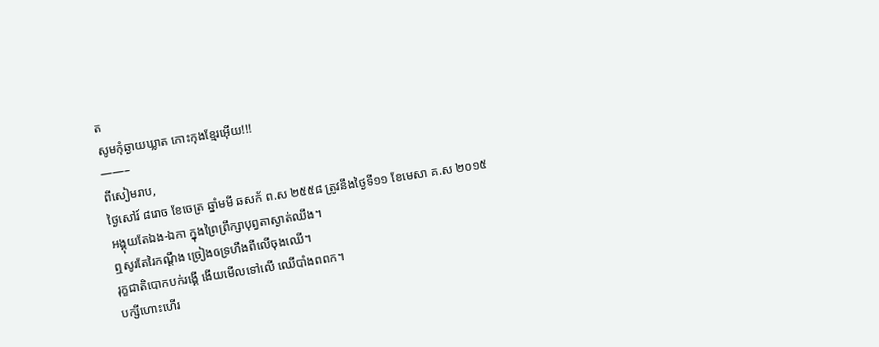ត
សូមកុំឆ្ងាយឃ្លាត កោះកុងខ្មែរអ៊ើយ!!!
——–
ពីសៀមរាប,
ថ្ងៃសៅរ៍ ៨រោច ខែចេត្រ ឆ្នាំមមី ឆសក័ ព.ស ២៥៥៨ ត្រូវនឹងថ្ងៃទី១១ ខែមេសា គ.ស ២០១៥
អង្គុយតែឯង-ឯកា ក្នុងព្រៃព្រឹក្សាបុព្វតាស្ងាត់ឈឹង។
ឮសូរតែរៃកណ្ដឹង ច្រៀងឲទ្រហឹងពីលើចុងឈើ។
រុក្ខជាតិបោកបក់រង្គើ ងើយមើលទៅលើ ឈើបាំងពពក។
បក្សីហោះហើរ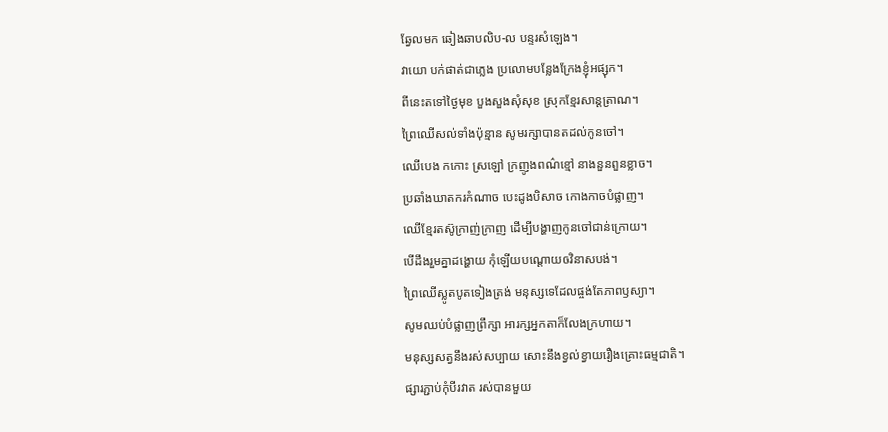ឆ្វែលមក ឆៀងឆាបលិប-ល បន្ទរសំឡេង។
វាយោ បក់ផាត់ជាភ្លេង ប្រលោមបន្លែងក្រែងខ្ញុំអផ្សុក។
ពីនេះតទៅថ្ងៃមុខ បួងសួងសុំសុខ ស្រុកខ្មែរសាន្តត្រាណ។
ព្រៃឈើសល់ទាំងប៉ុន្មាន សូមរក្សាបានតដល់កូនចៅ។
ឈើបេង កកោះ ស្រឡៅ ក្រញូងពណ៌ខ្មៅ នាងនួនពួនខ្លាច។
ប្រឆាំងឃាតករកំណាច បេះដូងបិសាច កោងកាចបំផ្លាញ។
ឈើខ្មែរតស៊ូក្រាញ់ក្រាញ ដើម្បីបង្ហាញកូនចៅជាន់ក្រោយ។
បើដឹងរួមគ្នាដង្ហោយ កុំឡើយបណ្ដោយឲវិនាសបង់។
ព្រៃឈើស្លូតបូតទៀងត្រង់ មនុស្សទេដែលផ្ចង់តែភាពឫស្យា។
សូមឈប់បំផ្លាញព្រឹក្សា អារក្សអ្នកតាក៏លែងក្រហាយ។
មនុស្សសត្វនឹងរស់សប្បាយ សោះនឹងខ្វល់ខ្វាយរឿងគ្រោះធម្មជាតិ។
ផ្សារភ្ជាប់កុំបីរវាត រស់បានមួយ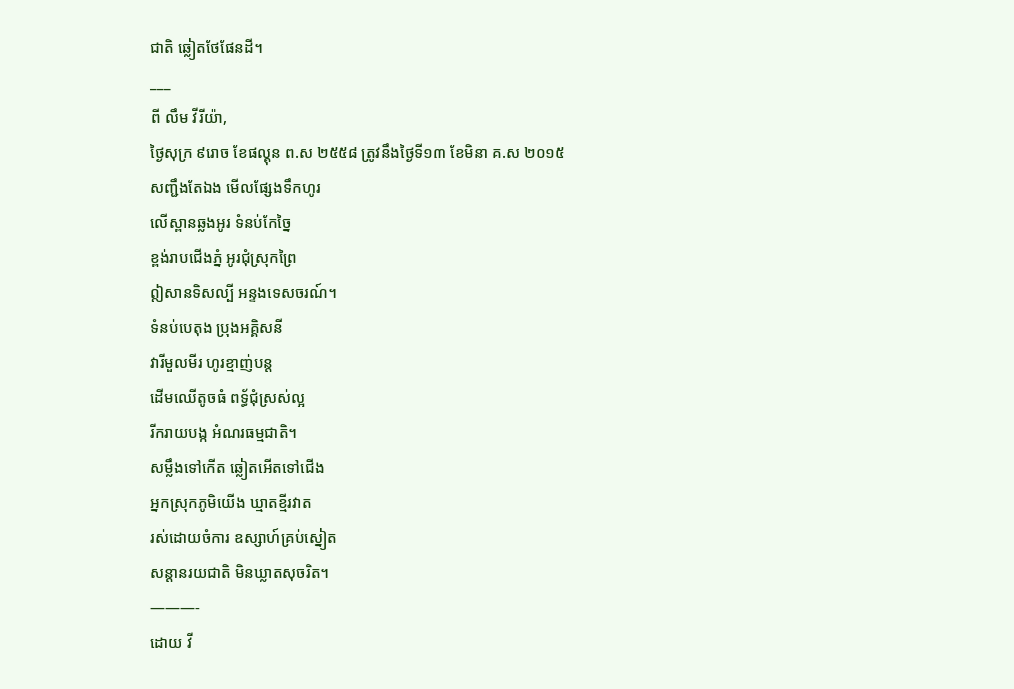ជាតិ ឆ្លៀតថែផែនដី។
___
ពី លឹម វីរីយ៉ា,
ថ្ងៃសុក្រ ៩រោច ខែផល្គុន ព.ស ២៥៥៨ ត្រូវនឹងថ្ងៃទី១៣ ខែមិនា គ.ស ២០១៥
សញ្ជឹងតែឯង មើលផ្សែងទឹកហូរ
លើស្ពានឆ្លងអូរ ទំនប់កែច្នៃ
ខ្ពង់រាបជើងភ្នំ អូរជុំស្រុកព្រៃ
ឦសានទិសល្បី អន្ទងទេសចរណ៍។
ទំនប់បេតុង ប្រុងអគ្គិសនី
វារីមួលមីរ ហូរខ្មាញ់បន្ត
ដើមឈើតូចធំ ពទ្ធ័ជុំស្រស់ល្អ
រីករាយបង្ក អំណរធម្មជាតិ។
សម្លឹងទៅកើត ឆ្លៀតអើតទៅជើង
អ្នកស្រុកភូមិយើង ឃ្មាតខ្មីរវាត
រស់ដោយចំការ ឧស្សាហ៍គ្រប់ស្នៀត
សន្ដានរយជាតិ មិនឃ្លាតសុចរិត។
———-
ដោយ វី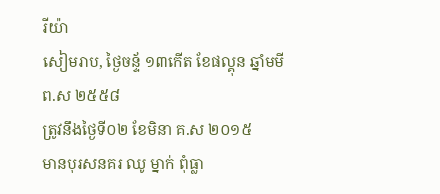រីយ៉ា
សៀមរាប, ថ្ងៃចន្ទ័ ១៣កើត ខែផល្គុន ឆ្នាំមមី ព.ស ២៥៥៨
ត្រូវនឹងថ្ងៃទី០២ ខែមិនា គ.ស ២០១៥
មានបុរសនគរ ឈូ ម្នាក់ ពុំធ្លា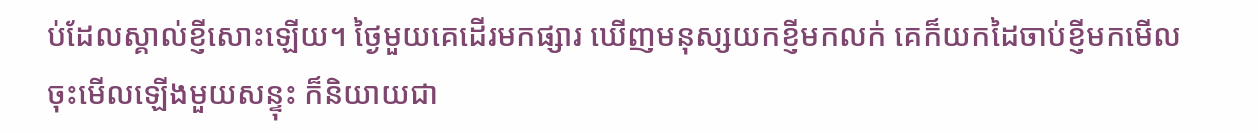ប់ដែលស្គាល់ខ្ញីសោះឡើយ។ ថ្ងៃមួយគេដើរមកផ្សារ ឃើញមនុស្សយកខ្ញីមកលក់ គេក៏យកដៃចាប់ខ្ញីមកមើលចុះមើលឡើងមួយសន្ទុះ ក៏និយាយជា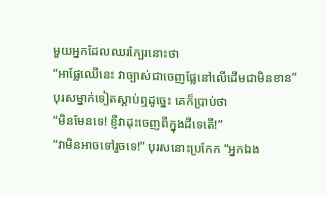មួយអ្នកដែលឈរក្បែរនោះថា
“អាផ្លែឈើនេះ វាច្បាស់ជាចេញផ្លែនៅលើដើមជាមិនខាន”
បុរសម្នាក់ទៀតស្ដាប់ឮដូច្នេះ គេក៏ប្រាប់ថា
“មិនមែនទេ! ខ្ញីវាដុះចេញពីក្នុងដីទេតើ!”
“វាមិនអាចទៅរួចទេ!” បុរសនោះប្រកែក “អ្នកឯង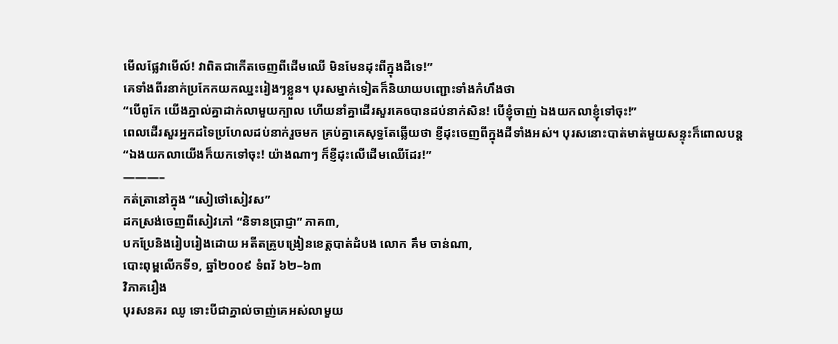មើលផ្លែវាមើល៍! វាពិតជាកើតចេញពីដើមឈើ មិនមែនដុះពីក្នុងដីទេ!”
គេទាំងពីរនាក់ប្រកែកយកឈ្នះរៀងៗខ្លួន។ បុរសម្នាក់ទៀតក៏និយាយបញ្ជោះទាំងកំហឹងថា
“បើពូកែ យើងភ្នាល់គ្នាដាក់លាមួយក្បាល ហើយនាំគ្នាដើរសួរគេឲបានដប់នាក់សិន! បើខ្ញុំចាញ់ ឯងយកលាខ្ញុំទៅចុះ!”
ពេលដើរសួរអ្នកដទៃប្រហែលដប់នាក់រួចមក គ្រប់គ្នាគេសុទ្ធតែឆ្លើយថា ខ្ញីដុះចេញពីក្នុងដីទាំងអស់។ បុរសនោះបាត់មាត់មួយសន្ទុះក៏ពោលបន្ត
“ឯងយកលាយើងក៏យកទៅចុះ! យ៉ាងណាៗ ក៏ខ្ញីដុះលើដើមឈើដែរ!”
———–
កត់ត្រានៅក្នុង “សៀថៅសៀវស”
ដកស្រង់ចេញពីសៀវភៅ “និទានប្រាជ្ញា” ភាគ៣,
បកប្រែនិងរៀបរៀងដោយ អតីតគ្រូបង្រៀនខេត្តបាត់ដំបង លោក គឹម ចាន់ណា,
បោះពុម្ពលើកទី១, ឆ្នាំ២០០៩ ទំពរ័ ៦២–៦៣
វិភាគរឿង
បុរសនគរ ឈូ ទោះបីជាភ្នាល់ចាញ់គេអស់លាមួយ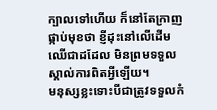ក្បាលទៅហើយ ក៏នៅតែក្រាញផ្កាប់មុខថា ខ្ញីដុះនៅលើដើមឈើជាដដែល មិនព្រមទទួលស្គាល់ការពិតអ្វីឡើយ។
មនុស្សខ្លះទោះបីជាត្រូវទទួលកំ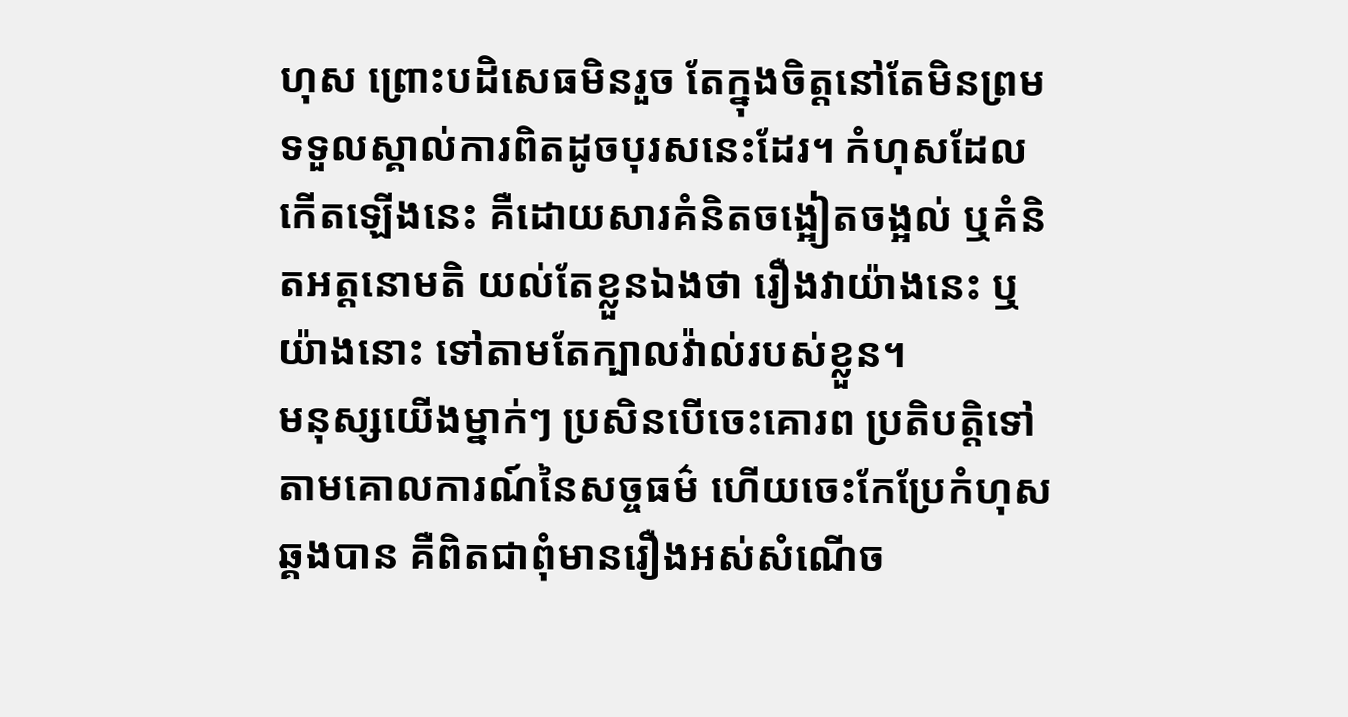ហុស ព្រោះបដិសេធមិនរួច តែក្នុងចិត្តនៅតែមិនព្រមទទួលស្គាល់ការពិតដូចបុរសនេះដែរ។ កំហុសដែលកើតឡើងនេះ គឺដោយសារគំនិតចង្អៀតចង្អល់ ឬគំនិតអត្តនោមតិ យល់តែខ្លួនឯងថា រឿងវាយ៉ាងនេះ ឬយ៉ាងនោះ ទៅតាមតែក្បាលវ៉ាល់របស់ខ្លួន។
មនុស្សយើងម្នាក់ៗ ប្រសិនបើចេះគោរព ប្រតិបត្តិទៅតាមគោលការណ៍នៃសច្ចធម៌ ហើយចេះកែប្រែកំហុសឆ្គងបាន គឺពិតជាពុំមានរឿងអស់សំណើច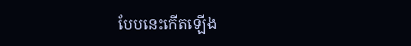បែបនេះកើតឡើង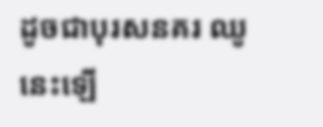ដូចជាបុរសនគរ ឈូ នេះឡើ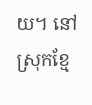យ។ នៅស្រុកខ្មែ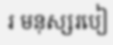រ មនុស្សរបៀ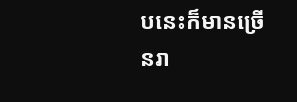បនេះក៏មានច្រើនរា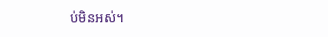ប់មិនអស់។